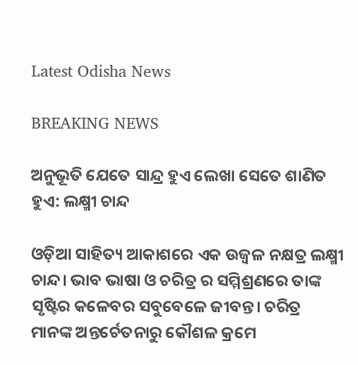Latest Odisha News

BREAKING NEWS

ଅନୁଭୂତି ଯେତେ ସାନ୍ଦ୍ର ହୁଏ ଲେଖା ସେତେ ଶାଣିତ ହୁଏ: ଲକ୍ଷ୍ମୀ ଚାନ୍ଦ

ଓଡ଼ିଆ ସାହିତ୍ୟ ଆକାଶରେ ଏକ ଉଜ୍ୱଳ ନକ୍ଷତ୍ର ଲକ୍ଷ୍ମୀ ଚାନ୍ଦ। ଭାବ ଭାଷା ଓ ଚରିତ୍ର ର ସମ୍ମିଶ୍ରଣରେ ତାଙ୍କ ସୃଷ୍ଟିର କଳେବର ସବୁବେଳେ ଜୀବନ୍ତ। ଚରିତ୍ର ମାନଙ୍କ ଅନ୍ତର୍ଚେତନାରୁ କୌଶଳ କ୍ରମେ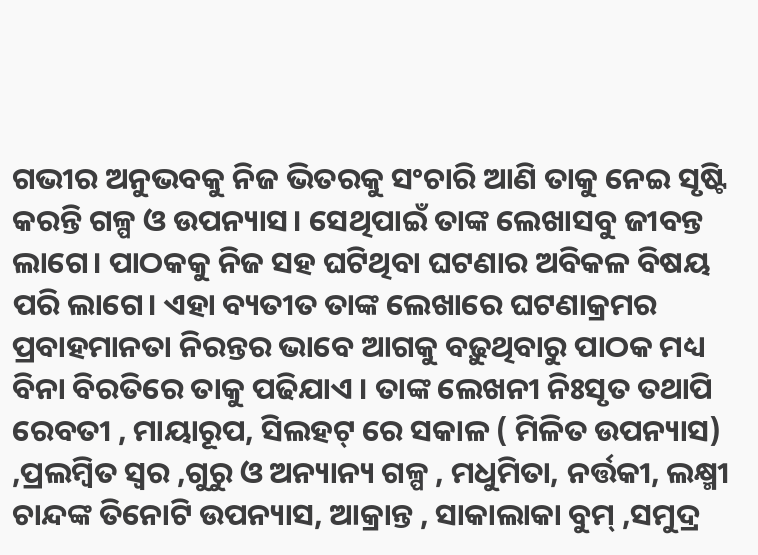ଗଭୀର ଅନୁଭବକୁ ନିଜ ଭିତରକୁ ସଂଚାରି ଆଣି ତାକୁ ନେଇ ସୃଷ୍ଟି କରନ୍ତି ଗଳ୍ପ ଓ ଉପନ୍ୟାସ। ସେଥିପାଇଁ ତାଙ୍କ ଲେଖାସବୁ ଜୀବନ୍ତ ଲାଗେ। ପାଠକକୁ ନିଜ ସହ ଘଟିଥିବା ଘଟଣାର ଅବିକଳ ବିଷୟ ପରି ଲାଗେ। ଏହା ବ୍ୟତୀତ ତାଙ୍କ ଲେଖାରେ ଘଟଣାକ୍ରମର ପ୍ରବାହମାନତା ନିରନ୍ତର ଭାବେ ଆଗକୁ ବଢ଼ୁଥିବାରୁ ପାଠକ ମଧ୍ୟ ବିନା ବିରତିରେ ତାକୁ ପଢିଯାଏ । ତାଙ୍କ ଲେଖନୀ ନିଃସୃତ ତଥାପି ରେବତୀ , ମାୟାରୂପ, ସିଲହଟ୍ ରେ ସକାଳ ( ମିଳିତ ଉପନ୍ୟାସ) ,ପ୍ରଲମ୍ବିତ ସ୍ୱର ,ଗୁରୁ ଓ ଅନ୍ୟାନ୍ୟ ଗଳ୍ପ , ମଧୁମିତା, ନର୍ତ୍ତକୀ, ଲକ୍ଷ୍ମୀ ଚାନ୍ଦଙ୍କ ତିନୋଟି ଉପନ୍ୟାସ, ଆକ୍ରାନ୍ତ , ସାକାଲାକା ବୁମ୍ ,ସମୁଦ୍ର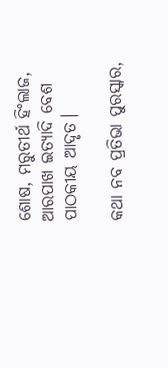ଶୋଷ, ମରୁତୀର୍ଥ ହିଂଲାଜ, ଆରପାଖ ଇତ୍ୟାଦି ବେଶ ପାଠକୀୟ ଆଦୃତ।

କଥା ନବ ପ୍ରତିଭା ପୁରସ୍କାର,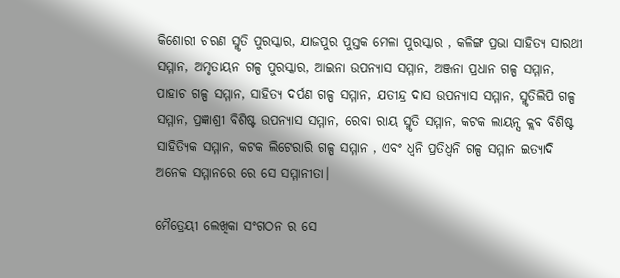କିଶୋରୀ ଚରଣ ସ୍ମୃତି ପୁରସ୍କାର, ଯାଜପୁର ପୁସ୍ତକ ମେଳା ପୁରସ୍କାର , କଳିଙ୍ଗ ପ୍ରଭା ସାହିତ୍ୟ ସାରଥୀ ସମ୍ମାନ, ଅମୃତାୟନ ଗଳ୍ପ ପୁରସ୍କାର, ଆଇନା ଉପନ୍ୟାସ ସମ୍ମାନ, ଅଞ୍ଜନା ପ୍ରଧାନ ଗଳ୍ପ ସମ୍ମାନ, ପାହାଚ ଗଳ୍ପ ସମ୍ମାନ, ସାହିତ୍ୟ ଦର୍ପଣ ଗଳ୍ପ ସମ୍ମାନ, ଯତୀନ୍ଦ୍ର ଦାସ ଉପନ୍ୟାସ ସମ୍ମାନ, ସ୍ମୃତିଲିପି ଗଳ୍ପ ସମ୍ମାନ, ପ୍ରଜ୍ଞାଶ୍ରୀ ବିଶିଷ୍ଟ ଉପନ୍ୟାସ ସମ୍ମାନ, ରେବା ରାୟ ସ୍ମୃତି ସମ୍ମାନ, କଟକ ଲାୟନ୍ସ କ୍ଲବ ବିଶିଷ୍ଟ ସାହିତ୍ୟିକ ସମ୍ମାନ, କଟକ ଲିଟେରାରି ଗଳ୍ପ ସମ୍ମାନ , ଏବଂ ଧ୍ୱନି ପ୍ରତିଧ୍ୱନି ଗଳ୍ପ ସମ୍ମାନ ଇତ୍ୟାଦି ଅନେକ ସମ୍ମାନରେ ରେ ସେ ସମ୍ମାନୀତା।

ମୈତ୍ରେୟୀ ଲେଖିକା ସଂଗଠନ ର ସେ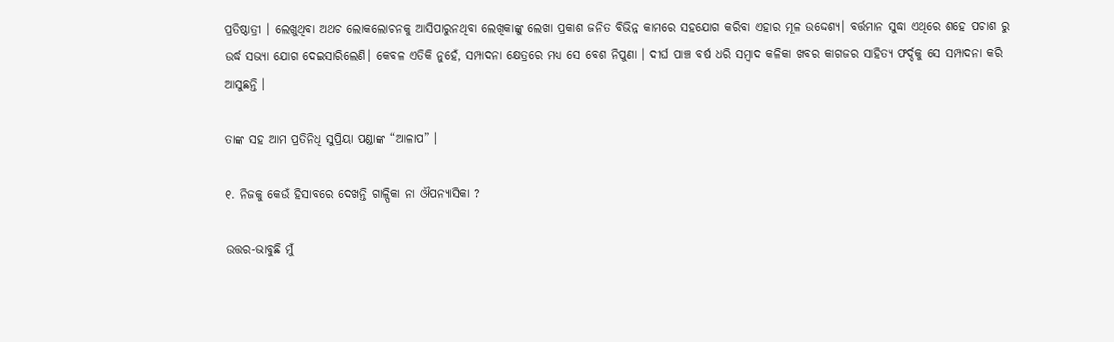ପ୍ରତିଷ୍ଠାତ୍ରୀ । ଲେଖୁଥିବା ଅଥଚ ଲୋକଲୋଚନକୁ ଆସିପାରୁନଥିବା ଲେଖିକାଙ୍କୁ ଲେଖା ପ୍ରକାଶ ଜନିତ ବିଭିନ୍ନ କାମରେ ସହଯୋଗ କରିବା ଏହାର ମୂଳ ଉଦ୍ଦେଶ୍ୟ। ବର୍ତ୍ତମାନ ସୁଦ୍ଧା ଏଥିରେ ଶହେ ପଚାଶ ରୁ ଉର୍ଦ୍ଧ ସଭ୍ୟା ଯୋଗ ଦେଇସାରିଲେଣି। କେବଳ ଏତିକି ନୁହେଁ, ସମ୍ପାଦନା କ୍ଷେତ୍ରରେ ମଧ୍ୟ ସେ ବେଶ ନିପୁଣା । ଦୀର୍ଘ ପାଞ୍ଚ ବର୍ଷ ଧରି ସମ୍ବାଦ କଳିକା ଖବର କାଗଜର ସାହିତ୍ୟ ଫର୍ଦ୍ଦକୁ ସେ ସମ୍ପାଦନା କରି ଆସୁଛନ୍ତି ।

ତାଙ୍କ ସହ ଆମ ପ୍ରତିନିଧି ସୁପ୍ରିୟା ପଣ୍ଡାଙ୍କ “ଆଳାପ” ।

୧. ନିଜକୁ କେଉଁ ହିସାବରେ ଦେଖନ୍ତି ଗାଳ୍ପିକା ନା ଔପନ୍ୟାସିକା ?

ଉତ୍ତର-ଭାବୁଛି ମୁଁ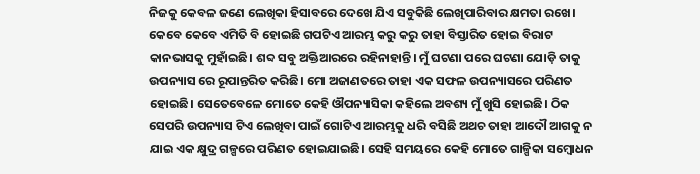ନିଜକୁ କେବଳ ଜଣେ ଲେଖିକା ହିସାବରେ ଦେଖେ ଯିଏ ସବୁକିଛି ଲେଖିପାରିବାର କ୍ଷମତା ରଖେ। କେବେ କେବେ ଏମିତି ବି ହୋଇଛି ଗପଟିଏ ଆରମ୍ଭ କରୁ କରୁ ତାହା ବିସ୍ତାରିତ ହୋଇ ବିରାଟ କାନଭାସକୁ ମୁହାଁଇଛି। ଶବ୍ଦ ସବୁ ଅକ୍ତିଆରରେ ରହିନାହାନ୍ତି। ମୁଁ ଘଟଣା ପରେ ଘଟଣା ଯୋଡ଼ି ତାକୁ ଉପନ୍ୟାସ ରେ ରୂପାନ୍ତରିତ କରିଛି। ମୋ ଅଜାଣତରେ ତାହା ଏକ ସଫଳ ଉପନ୍ୟାସରେ ପରିଣତ ହୋଇଛି। ସେତେବେଳେ ମୋତେ କେହି ଔପନ୍ୟାସିକା କହିଲେ ଅବଶ୍ୟ ମୁଁ ଖୁସି ହୋଇଛି। ଠିକ ସେପରି ଉପନ୍ୟାସ ଟିଏ ଲେଖିବା ପାଇଁ ଗୋଟିଏ ଆରମ୍ଭକୁ ଧରି ବସିଛି ଅଥଚ ତାହା ଆଦୌ ଆଗକୁ ନ ଯାଇ ଏକ କ୍ଷୁଦ୍ର ଗଳ୍ପରେ ପରିଣତ ହୋଇଯାଇଛି। ସେହି ସମୟରେ କେହି ମୋତେ ଗାଳ୍ପିକା ସମ୍ବୋଧନ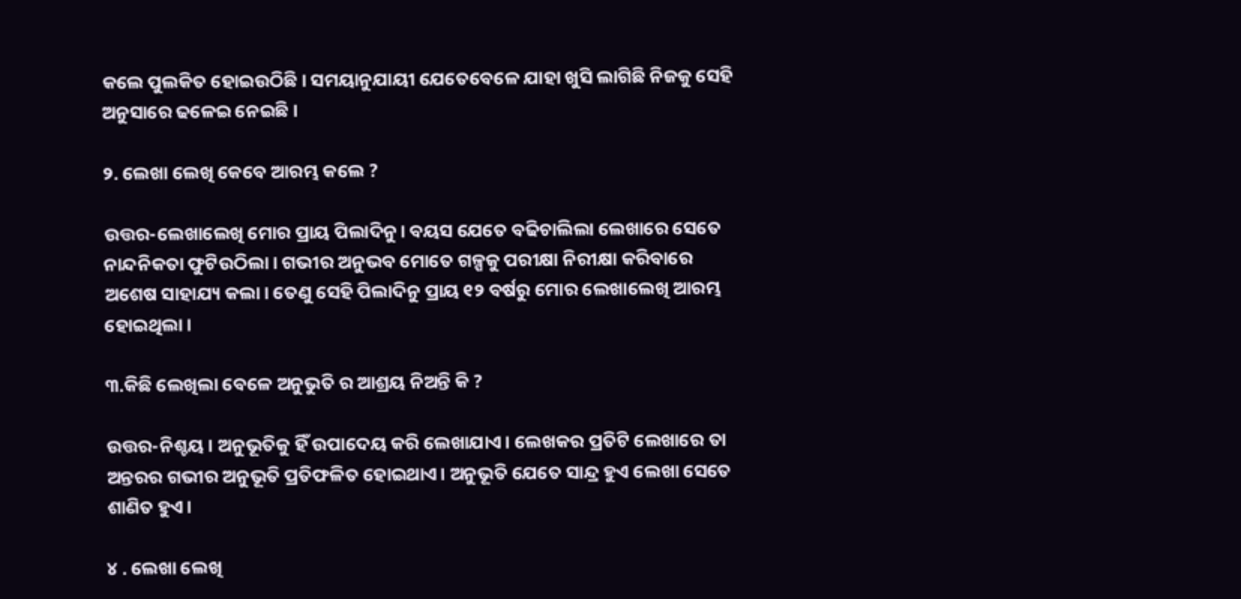କଲେ ପୁଲକିତ ହୋଇଉଠିଛି। ସମୟାନୁଯାୟୀ ଯେତେବେଳେ ଯାହା ଖୁସି ଲାଗିଛି ନିଜକୁ ସେହି ଅନୁସାରେ ଢଳେଇ ନେଇଛି।

୨. ଲେଖା ଲେଖି କେବେ ଆରମ୍ଭ କଲେ ?

ଉତ୍ତର-ଲେଖାଲେଖି ମୋର ପ୍ରାୟ ପିଲାଦିନୁ। ବୟସ ଯେତେ ବଢିଚାଲିଲା ଲେଖାରେ ସେତେ ନାନ୍ଦନିକତା ଫୁଟିଉଠିଲା। ଗଭୀର ଅନୁଭବ ମୋତେ ଗଳ୍ପକୁ ପରୀକ୍ଷା ନିରୀକ୍ଷା କରିବାରେ ଅଶେଷ ସାହାଯ୍ୟ କଲା। ତେଣୁ ସେହି ପିଲାଦିନୁ ପ୍ରାୟ ୧୨ ବର୍ଷରୁ ମୋର ଲେଖାଲେଖି ଆରମ୍ଭ ହୋଇଥିଲା।

୩.କିଛି ଲେଖିଲା ବେଳେ ଅନୁଭୁତି ର ଆଶ୍ରୟ ନିଅନ୍ତି କି ?

ଉତ୍ତର-ନିଶ୍ଚୟ। ଅନୁଭୂତିକୁ ହିଁ ଉପାଦେୟ କରି ଲେଖାଯାଏ। ଲେଖକର ପ୍ରତିଟି ଲେଖାରେ ତା ଅନ୍ତରର ଗଭୀର ଅନୁଭୂତି ପ୍ରତିଫଳିତ ହୋଇଥାଏ। ଅନୁଭୂତି ଯେତେ ସାନ୍ଦ୍ର ହୁଏ ଲେଖା ସେତେ ଶାଣିତ ହୁଏ।

୪ . ଲେଖା ଲେଖି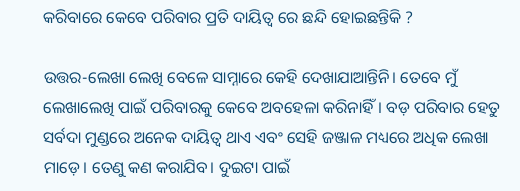କରିବାରେ କେବେ ପରିବାର ପ୍ରତି ଦାୟିତ୍ୱ ରେ ଛନ୍ଦି ହୋଇଛନ୍ତିକି ?

ଉତ୍ତର-ଲେଖା ଲେଖି ବେଳେ ସାମ୍ନାରେ କେହି ଦେଖାଯାଆନ୍ତିନି। ତେବେ ମୁଁ ଲେଖାଲେଖି ପାଇଁ ପରିବାରକୁ କେବେ ଅବହେଳା କରିନାହିଁ। ବଡ଼ ପରିବାର ହେତୁ ସର୍ବଦା ମୁଣ୍ଡରେ ଅନେକ ଦାୟିତ୍ୱ ଥାଏ ଏବଂ ସେହି ଜଞ୍ଜାଳ ମଧ୍ୟରେ ଅଧିକ ଲେଖା ମାଡ଼େ। ତେଣୁ କଣ କରାଯିବ। ଦୁଇଟା ପାଇଁ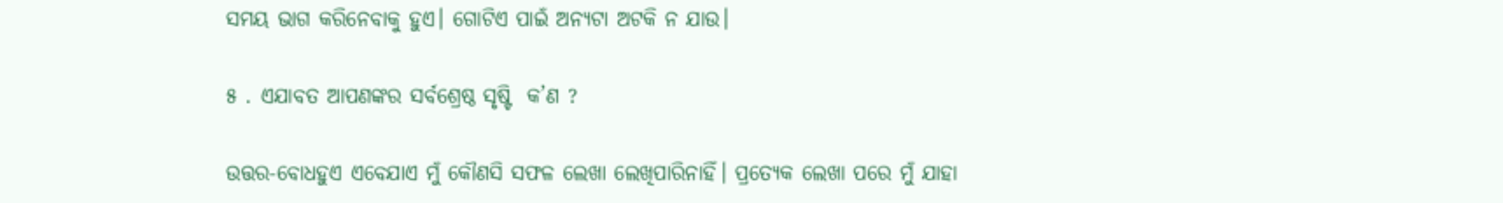ସମୟ ଭାଗ କରିନେବାକୁ ହୁଏ। ଗୋଟିଏ ପାଇଁ ଅନ୍ୟଟା ଅଟକି ନ ଯାଉ।

୫ . ଏଯାବତ ଆପଣଙ୍କର ସର୍ବଶ୍ରେଷ୍ଠ ସୃଷ୍ଟି  କ’ଣ ?

ଉତ୍ତର-ବୋଧହୁଏ ଏବେଯାଏ ମୁଁ କୌଣସି ସଫଳ ଲେଖା ଲେଖିପାରିନାହିଁ। ପ୍ରତ୍ୟେକ ଲେଖା ପରେ ମୁଁ ଯାହା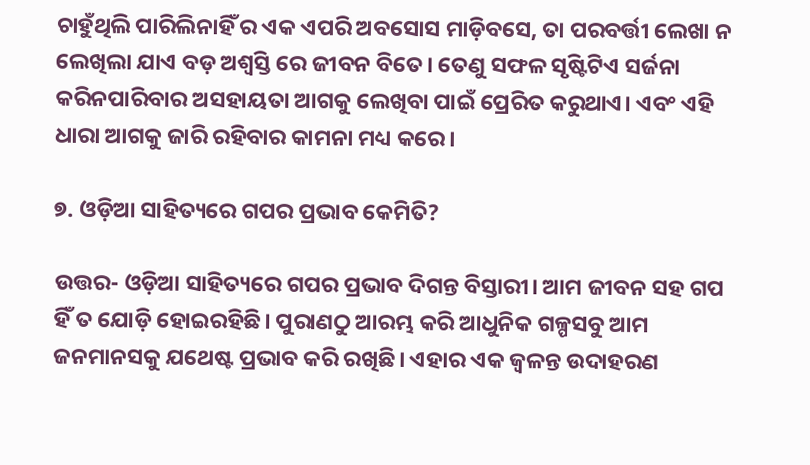ଚାହୁଁଥିଲି ପାରିଲିନାହିଁ ର ଏକ ଏପରି ଅବସୋସ ମାଡ଼ିବସେ, ତା ପରବର୍ତ୍ତୀ ଲେଖା ନ ଲେଖିଲା ଯାଏ ବଡ଼ ଅଶ୍ୱସ୍ତି ରେ ଜୀବନ ବିତେ। ତେଣୁ ସଫଳ ସୃଷ୍ଟିଟିଏ ସର୍ଜନା କରିନପାରିବାର ଅସହାୟତା ଆଗକୁ ଲେଖିବା ପାଇଁ ପ୍ରେରିତ କରୁଥାଏ। ଏବଂ ଏହି ଧାରା ଆଗକୁ ଜାରି ରହିବାର କାମନା ମଧ୍ୟ କରେ।

୭. ଓଡ଼ିଆ ସାହିତ୍ୟରେ ଗପର ପ୍ରଭାବ କେମିତି?

ଉତ୍ତର- ଓଡ଼ିଆ ସାହିତ୍ୟରେ ଗପର ପ୍ରଭାବ ଦିଗନ୍ତ ବିସ୍ତାରୀ। ଆମ ଜୀବନ ସହ ଗପ ହିଁ ତ ଯୋଡ଼ି ହୋଇରହିଛି। ପୁରାଣଠୁ ଆରମ୍ଭ କରି ଆଧୁନିକ ଗଳ୍ପସବୁ ଆମ ଜନମାନସକୁ ଯଥେଷ୍ଟ ପ୍ରଭାବ କରି ରଖିଛି। ଏହାର ଏକ ଜ୍ୱଳନ୍ତ ଉଦାହରଣ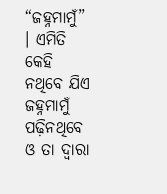“ଜହ୍ନମାମୁଁ” । ଏମିତି କେହି ନଥିବେ ଯିଏ ଜହ୍ନମାମୁଁ ପଢ଼ିନଥିବେ ଓ ତା ଦ୍ୱାରା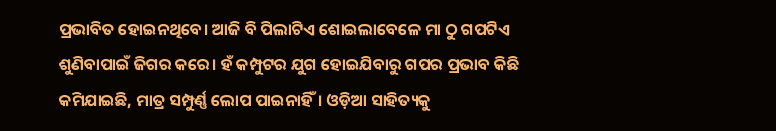ପ୍ରଭାବିତ ହୋଇନଥିବେ। ଆଜି ବି ପିଲାଟିଏ ଶୋଇଲାବେଳେ ମା ଠୁ ଗପଟିଏ ଶୁଣିବାପାଇଁ ଜିଗର କରେ। ହଁ କମ୍ପୁଟର ଯୁଗ ହୋଇଯିବାରୁ ଗପର ପ୍ରଭାବ କିଛି କମିଯାଇଛି, ମାତ୍ର ସମ୍ପୁର୍ଣ୍ଣ ଲୋପ ପାଇନାହିଁ। ଓଡ଼ିଆ ସାହିତ୍ୟକୁ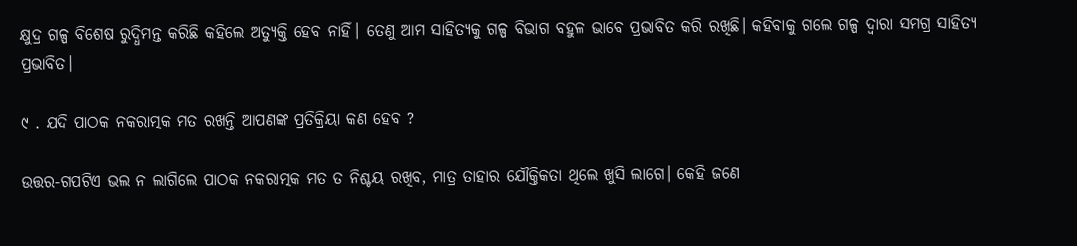କ୍ଷୁଦ୍ର ଗଳ୍ପ ବିଶେଷ ରୁଦ୍ଧିମନ୍ତ କରିଛି କହିଲେ ଅତ୍ୟୁକ୍ତି ହେବ ନାହିଁ। ତେଣୁ ଆମ ସାହିତ୍ୟକୁ ଗଳ୍ପ ବିଭାଗ ବହୁଳ ଭାବେ ପ୍ରଭାବିତ କରି ରଖିଛି। କହିବାକୁ ଗଲେ ଗଳ୍ପ ଦ୍ୱାରା ସମଗ୍ର ସାହିତ୍ୟ ପ୍ରଭାବିତ।

୯ . ଯଦି ପାଠକ ନକରାତ୍ମକ ମତ ରଖନ୍ତି ଆପଣଙ୍କ ପ୍ରତିକ୍ରିୟା କଣ ହେବ ?

ଉତ୍ତର-ଗପଟିଏ ଭଲ ନ ଲାଗିଲେ ପାଠକ ନକରାତ୍ମକ ମତ ତ ନିଶ୍ଚୟ ରଖିବ, ମାତ୍ର ତାହାର ଯୌକ୍ତିକତା ଥିଲେ ଖୁସି ଲାଗେ। କେହି ଜଣେ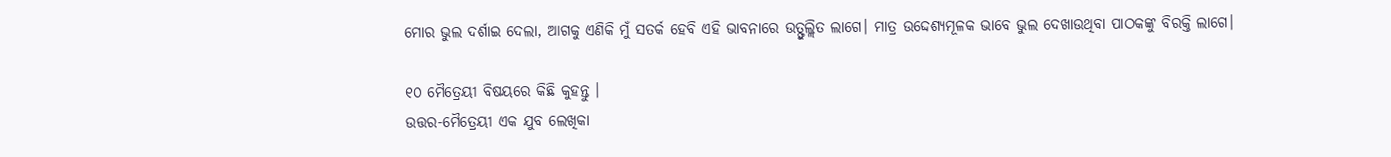ମୋର ଭୁଲ ଦର୍ଶାଇ ଦେଲା, ଆଗକୁ ଏଣିକି ମୁଁ ସତର୍କ ହେବି ଏହି ଭାବନାରେ ଉତ୍ଫୁଲ୍ଲିତ ଲାଗେ। ମାତ୍ର ଉଦ୍ଦେଶ୍ୟମୂଳକ ଭାବେ ଭୁଲ ଦେଖାଉଥିବା ପାଠକଙ୍କୁ ବିରକ୍ତି ଲାଗେ।

୧୦ ମୈତ୍ରେୟୀ ବିଷୟରେ କିଛି କୁହନ୍ତୁ ।
ଉତ୍ତର-ମୈତ୍ରେୟୀ ଏକ ଯୁବ ଲେଖିକା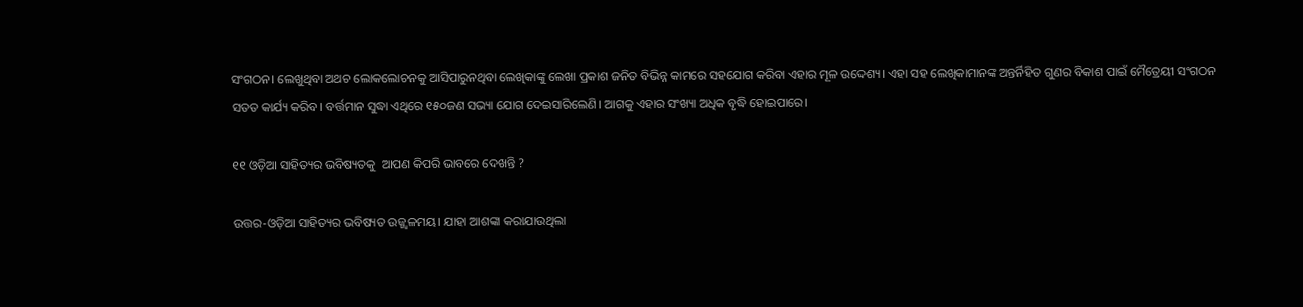ସଂଗଠନ। ଲେଖୁଥିବା ଅଥଚ ଲୋକଲୋଚନକୁ ଆସିପାରୁନଥିବା ଲେଖିକାଙ୍କୁ ଲେଖା ପ୍ରକାଶ ଜନିତ ବିଭିନ୍ନ କାମରେ ସହଯୋଗ କରିବା ଏହାର ମୂଳ ଉଦ୍ଦେଶ୍ୟ। ଏହା ସହ ଲେଖିକାମାନଙ୍କ ଅନ୍ତର୍ନିହିତ ଗୁଣର ବିକାଶ ପାଇଁ ମୈତ୍ରେୟୀ ସଂଗଠନ ସତତ କାର୍ଯ୍ୟ କରିବ। ବର୍ତ୍ତମାନ ସୁଦ୍ଧା ଏଥିରେ ୧୫୦ଜଣ ସଭ୍ୟା ଯୋଗ ଦେଇସାରିଲେଣି। ଆଗକୁ ଏହାର ସଂଖ୍ୟା ଅଧିକ ବୃଦ୍ଧି ହୋଇପାରେ।

୧୧ ଓଡ଼ିଆ ସାହିତ୍ୟର ଭବିଷ୍ୟତକୁ  ଆପଣ କିପରି ଭାବରେ ଦେଖନ୍ତି ?

ଉତ୍ତର-ଓଡ଼ିଆ ସାହିତ୍ୟର ଭବିଷ୍ୟତ ଉଜ୍ଜ୍ୱଳମୟ। ଯାହା ଆଶଙ୍କା କରାଯାଉଥିଲା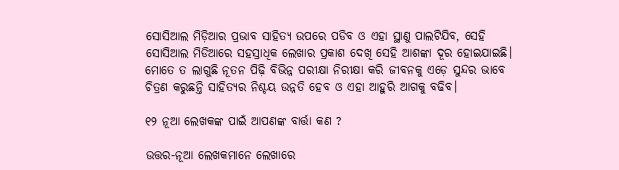ସୋସିଆଲ ମିଡ଼ିଆର ପ୍ରଭାବ ସାହିତ୍ୟ ଉପରେ ପଡିବ ଓ ଏହା ସ୍ଥାଣୁ ପାଲଟିଯିବ, ସେହି ସୋସିଆଲ ମିଡିଆରେ ସହସ୍ରାଧିକ ଲେଖାର ପ୍ରକାଶ ଦେଖି ସେହି ଆଶଙ୍କା ଦୂର ହୋଇଯାଇଛି। ମୋତେ ତ ଲାଗୁଛି ନୂତନ ପିଢ଼ି ବିଭିନ୍ନ ପରୀକ୍ଷା ନିରୀକ୍ଷା କରି ଜୀବନକୁ ଏଡ଼େ ସୁନ୍ଦର ଭାବେ ଚିତ୍ରଣ କରୁଛନ୍ତି ସାହିତ୍ୟର ନିଶ୍ଚୟ ଉନ୍ନତି ହେବ ଓ ଏହା ଆହୁରି ଆଗକୁ ବଢିବ।

୧୨ ନୂଆ ଲେଖକଙ୍କ ପାଇଁ ଆପଣଙ୍କ ବାର୍ତ୍ତା କଣ ?

ଉତ୍ତର-ନୂଆ ଲେଖକମାନେ ଲେଖାରେ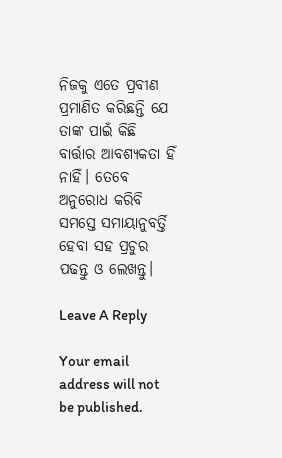ନିଜକୁ ଏତେ ପ୍ରବୀଣ ପ୍ରମାଣିତ କରିଛନ୍ତି ଯେ ତାଙ୍କ ପାଇଁ କିଛି ବାର୍ତ୍ତାର ଆବଶ୍ୟକତା ହିଁ ନାହିଁ। ତେବେ ଅନୁରୋଧ କରିବି ସମସ୍ତେ ସମାୟାନୁବର୍ତ୍ତି ହେବା ସହ ପ୍ରଚୁର ପଢନ୍ତୁ ଓ ଲେଖନ୍ତୁ।

Leave A Reply

Your email address will not be published.